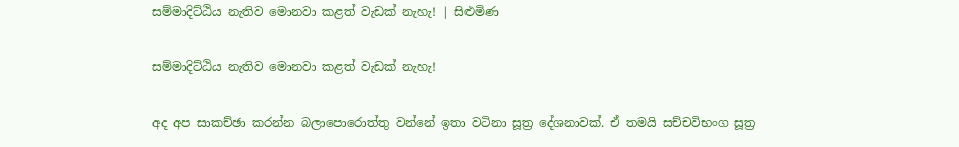සම්මාදිට්ඨිය නැතිව මොනවා කළත් වැඩක් නැහැ! | සිළුමිණ

සම්මාදිට්ඨිය නැතිව මොනවා කළත් වැඩක් නැහැ!

අද අප සාකච්ඡා කරන්න බලාපොරොත්තු වන්නේ ඉතා වටිනා සූත්‍ර දේශනාවක්. ඒ තමයි සච්චවිභංග සූත්‍ර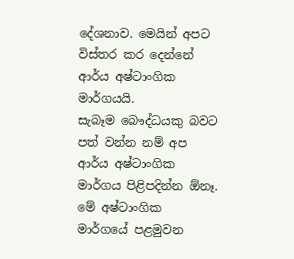දේශනාව. මෙයින් අපට විස්තර කර දෙන්නේ ආර්ය අෂ්ටාංගික මාර්ගයයි. සැබෑම ‍බෞද්ධයකු ‍බවට පත් වන්න නම් අප ආර්ය අෂ්ටාංගික මාර්ගය පිළිපදින්න ඕනෑ. මේ අෂ්ටාංගික මාර්ගයේ පළමුවන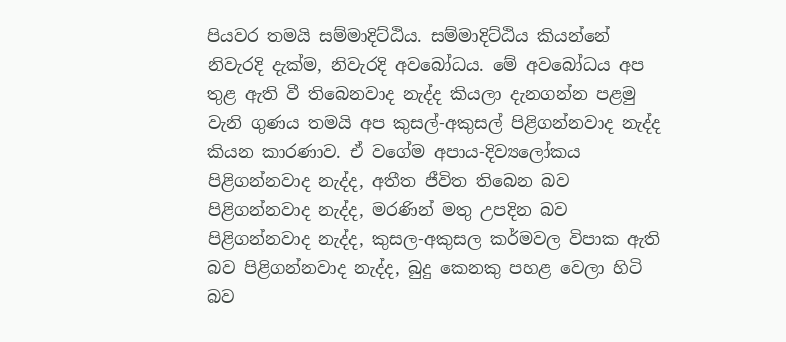පියවර තමයි සම්මාදිට්ඨිය. සම්මාදිට්ඨිය කියන්නේ නිවැරදි දැක්ම, නිවැරදි අවබෝධය. මේ අවබෝධය අප තුළ ඇති වී තිබෙනවාද නැද්ද කියලා දැනගන්න පළමු වැනි ගුණය තමයි අප කුසල්-අකුසල් පිළිගන්නවාද නැද්ද කියන කාරණාව. ඒ වගේම අපාය-දිව්‍යලෝකය පිළිගන්නවාද නැද්ද, අතීත ජීවිත තිබෙන බව පිළිගන්නවාද නැද්ද, මරණින් මතු උපදින බව පිළිගන්නවාද නැද්ද, කුසල-අකුසල කර්මවල විපාක ඇති බව පිළිගන්නවාද නැද්ද, බුදු කෙනකු පහළ වෙලා හිටි බව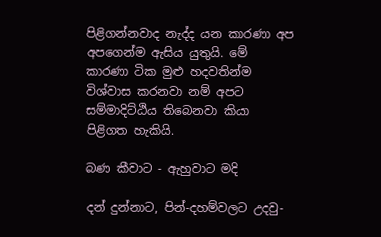පිළිගන්නවාද නැද්ද යන කාරණා අප අපගෙන්ම ඇසිය යුතුයි. මේ කාරණා ටික මුළු හදවතින්ම විශ්වාස කරනවා නම් අපට සම්මාදිට්ඨිය තිබෙනවා කියා පිළිගත හැකියි.

බණ කීවාට - ඇහුවාට මදි

දන් දුන්නාට, පින්-දහම්වලට උදවු-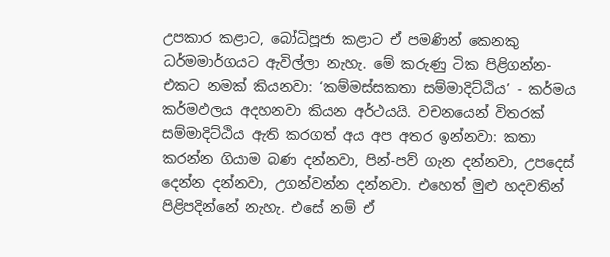උපකාර කළාට, බෝධිපූජා කළාට ඒ පමණින් කෙනකු ධර්මමාර්ගයට ඇවිල්ලා නැහැ. මේ කරුණු ටික පිළිගන්න-එකට නමක් කියනවා: ‘කම්මස්සකතා සම්මාදිට්ඨිය’ - කර්මය කර්මඵලය අදහනවා කියන අර්ථයයි. වචනයෙන් විතරක් සම්මාදිට්ඨිය ඇති කරගත් අය අප අතර ඉන්නවා: කතා කරන්න ගියාම බණ දන්නවා, පින්-පව් ගැන දන්නවා, උපදෙස් දෙන්න දන්නවා, උගන්වන්න දන්නවා. එහෙත් මුළු හදවතින් පිළිපදින්නේ නැහැ. එසේ නම් ඒ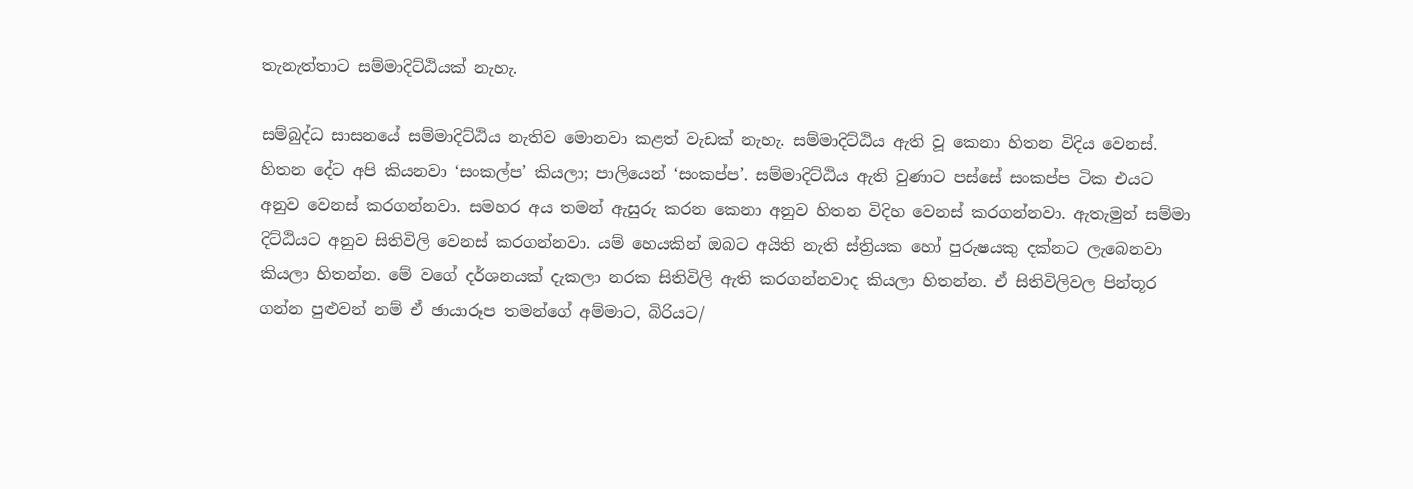තැනැත්තාට සම්මාදිට්ඨියක් නැහැ.

සම්බුද්ධ සාසනයේ සම්මාදිට්ඨිය නැතිව මොනවා කළත් වැඩක් නැහැ. සම්මාදිට්ඨිය ඇති වූ කෙනා හිතන විදිය වෙනස්. හිතන දේට අපි කියනවා ‘සංකල්ප’ කියලා; පාලියෙන් ‘සංකප්ප’. සම්මාදිට්ඨිය ඇති වුණාට පස්සේ සංකප්ප ටික එයට අනුව වෙනස් කරගන්නවා. සමහර අය තමන් ඇසුරු කරන කෙනා අනුව හිතන විදිහ වෙනස් කරගන්නවා. ඇතැමුන් සම්මා දිට්ඨියට අනුව සිතිවිලි වෙනස් කරගන්නවා. යම් හෙයකින් ඔබට අයිති නැති ස්ත්‍රියක හෝ පුරුෂයකු දක්නට ලැබෙනවා කියලා හිතන්න. මේ වගේ දර්ශනයක් දැකලා නරක සිතිවිලි ඇති කරගන්නවාද කියලා හිතන්න. ඒ සිතිවිලිවල පින්තූර ගන්න පුළුවන් නම් ඒ ඡායාරූප තමන්ගේ අම්මාට, බිරියට/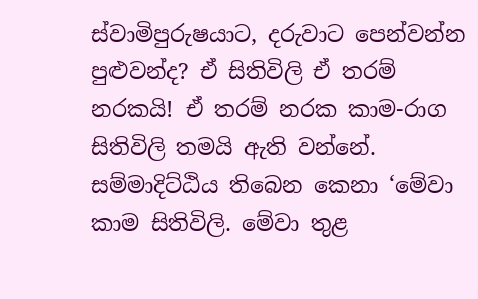ස්වාමිපුරුෂයාට, දරුවාට පෙන්වන්න පුළුවන්ද? ඒ සිතිවිලි ඒ තරම් නරකයි! ඒ තරම් නරක කාම-රාග සිතිවිලි තමයි ඇති වන්නේ. සම්මාදිට්ඨිය තිබෙන කෙනා ‘මේවා කාම සිතිවිලි. මේවා තුළ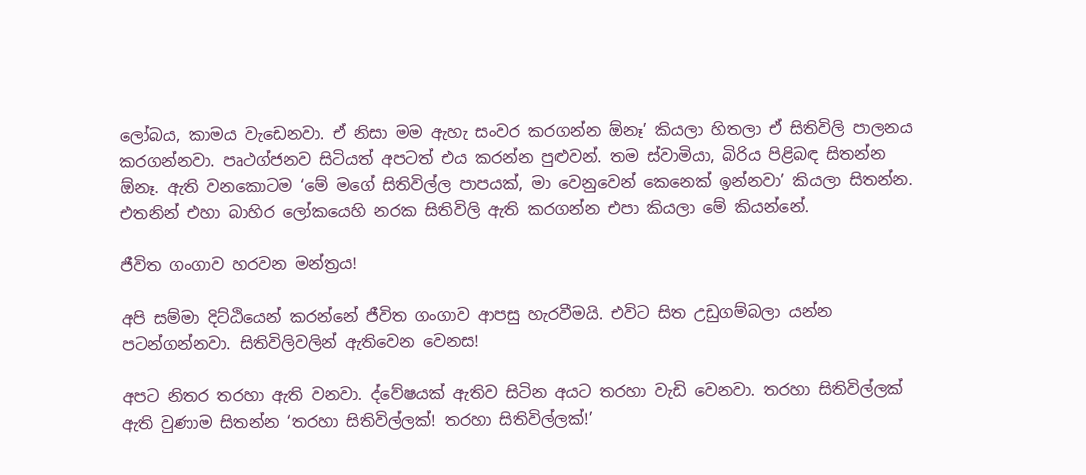ලෝබය, කාමය වැඩෙනවා. ඒ නිසා මම ඇහැ සංවර කරගන්න ඕනෑ’ කියලා හිතලා ඒ සිතිවිලි පාලනය කරගන්නවා. පෘථග්ජනව සිටියත් අපටත් එය කරන්න පුළුවන්. තම ස්වාමියා, බිරිය පිළිබඳ සිතන්න ඕනෑ. ඇති වනකොටම ‘මේ මගේ සිතිවිල්ල පාපයක්, මා වෙනුවෙන් කෙනෙක් ඉන්නවා’ කියලා සිතන්න. එතනින් එහා බාහිර ලෝකයෙහි නරක සිතිවිලි ඇති කරගන්න එපා කියලා මේ කියන්නේ.

ජීවිත ගංගාව හරවන මන්ත්‍රය!

අපි සම්මා දිට්ඨියෙන් කරන්නේ ජීවිත ගංගාව ආපසු හැරවීමයි. එවිට සිත උඩුගම්බලා යන්න පටන්ගන්නවා. සිතිවිලිවලින් ඇතිවෙන වෙනස!

අපට නිතර තරහා ඇති වනවා. ද්වේෂයක් ඇතිව සිටින අයට තරහා වැඩි වෙනවා. තරහා සිතිවිල්ලක් ඇති වුණාම සිතන්න ‘තරහා සිතිවිල්ලක්! තරහා සිතිවිල්ලක්!’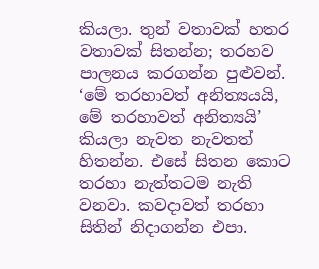කියලා. තුන් වතාවක් හතර වතාවක් සිතන්න; තරහව පාලනය කරගන්න පුළුවන්. ‘මේ තරහාවත් අනිත්‍යයයි, මේ තරහාවත් අනිත්‍යයි’ කියලා නැවත නැවතත් හිතන්න. එසේ ‍සිතන කොට තරහා නැත්තටම නැති වනවා. කවදාවත් තරහා සිතින් නිදාගන්න එපා.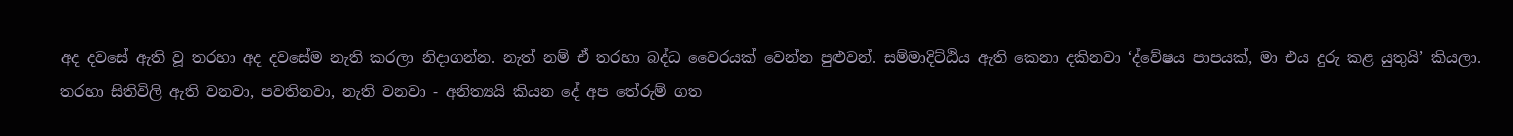අද දවසේ ඇති වූ තරහා අද දවසේම නැති කරලා නිදාගන්න. නැත් නම් ‍ඒ තරහා බද්ධ වෛරයක් වෙන්න පුළුවන්. සම්මාදිට්ඨිය ඇති කෙනා දකිනවා ‘ද්වේෂය පාපයක්, මා එය දුරු කළ යුතුයි’ කියලා. තරහා සිතිවිලි ඇති වනවා, පවතිනවා, නැති වනවා - අනිත්‍යයි කියන දේ අප තේරුම් ගත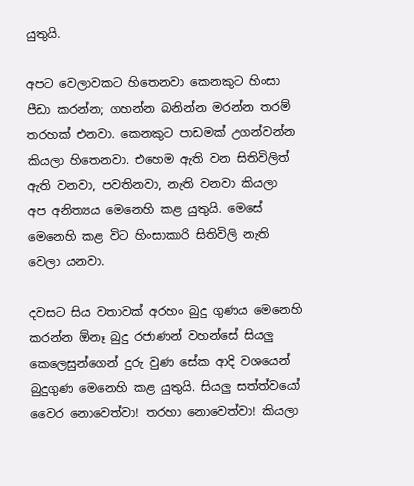යුතුයි.

අපට වෙලාවකට හිතෙනවා කෙනකු‍ට හිංසා පීඩා කරන්න; ගහන්න බනින්න මරන්න ‍තරම් තරහක් එනවා. කෙනකුට පාඩමක් උගන්වන්න කියලා හිතෙනවා. එහෙම ඇති වන සිතිවිලිත් ඇති වනවා, පවතිනවා, නැති වනවා කියලා අප අනිත්‍යය මෙනෙහි කළ යුතුයි. මෙසේ මෙනෙහි කළ විට හිංසාකාරි සිතිවිලි නැති වෙලා යනවා.

දවසට සිය වතාවක් අරහං බුදු ගුණය මෙනෙහි කරන්න ඕනෑ බුදු රජාණන් වහන්සේ සියලු කෙලෙසුන්ගෙන් දුරු වුණ සේක ආදි වශයෙන් බුදුගුණ මෙනෙහි කළ යුතුයි. සියලු සත්ත්වයෝ වෛර නොවෙත්වා! තරහා නොවෙත්වා! කියලා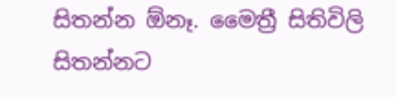සිතන්න ඕනෑ. මෛත්‍රී සිතිවිලි සිතන්නට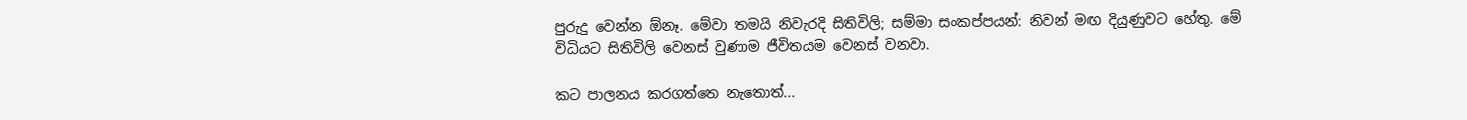පුරුදු වෙන්න ඕනෑ. මේවා තමයි නිවැරදි සිතිවිලි; සම්මා සංකප්පයන්: නිවන් මඟ දියුණුවට හේතු. මේ විධියට ‍සිතිවිලි වෙනස් වුණාම ජීවිතයම වෙනස් වනවා.

කට පාලනය කරගත්තෙ නැතොත්...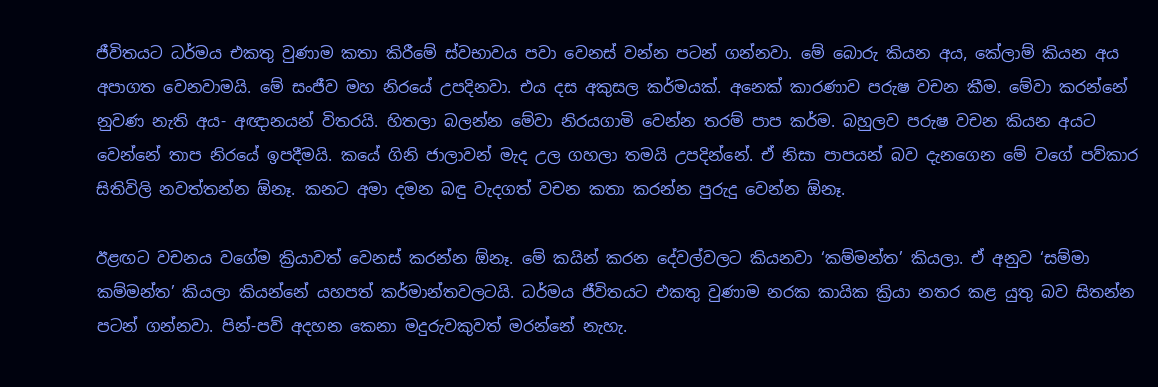ජීවිතයට ධර්මය එකතු වුණාම කතා කිරීමේ ස්වභාවය පවා වෙනස් වන්න පටන් ගන්නවා‍. මේ බොරු කියන අය, කේලාම් කියන අය අපාගත වෙනවාමයි. මේ සංජීව මහ නිරයේ උපදිනවා. එය දස අකුසල කර්මයක්. අනෙක් කාරණාව පරුෂ වචන කීම. මේවා කරන්නේ නුවණ නැති අය- අඥානයන් විතරයි. හිතලා බලන්න මේවා නිරයගාමි වෙන්න තරම් පාප කර්ම. බහුලව පරුෂ වචන කියන අයට වෙන්නේ තාප නිරයේ ඉපදීමයි. කයේ ගිනි ජාලාවන් මැද උල ගහලා තමයි උපදින්නේ‍. ඒ නිසා පාපයන් බව දැනගෙන මේ වගේ පව්කාර සිතිවිලි නවත්තන්න ඕනෑ. කනට අමා දමන බඳු වැදගත් වචන කතා කරන්න පුරුදු වෙන්න ඕනෑ.

ඊළඟට වචනය වගේම ක්‍රියාවත් වෙනස් කරන්න ඕනෑ. මේ කයින් කරන දේවල්වලට කියනවා ‘කම්මන්ත’ කියලා. ඒ අනුව ‘සම්මා කම්මන්ත’ කියලා කියන්නේ යහපත් කර්මාන්තවලටයි. ධර්මය ජීවිතයට එකතු වුණාම නරක කායික ක්‍රියා නතර කළ යුතු බව සිතන්න පටන් ගන්නවා. පින්-පව් අදහන කෙනා මදුරුවකුවත් මරන්නේ නැහැ.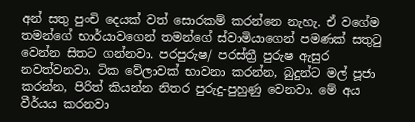අන් සතු පුංචි දෙයක් වත් සොරකම් කරන්නෙ නැහැ. ඒ ව‍ගේම තමන්ගේ භාර්යාවගෙන් තමන්ගේ ස්වාමියාගෙන් පමණක් සතුටු වෙන්න සිතට ගන්නවා. පරපුරුෂ/ පරස්ත්‍රී පුරුෂ ඇසුර නවත්වනවා. ටික වේලාවක් භාවනා කරන්න, බුදුන්ට මල් පූජා කරන්න, පිරිත් කියන්න නිතර පුරුදු-පුහුණු වෙනවා. මේ අය වීර්යය කරනවා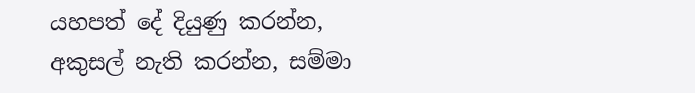යහපත් දේ දියුණු කරන්න, අකුසල් නැති කරන්න, සම්මා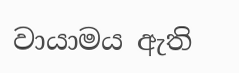වායාමය ඇති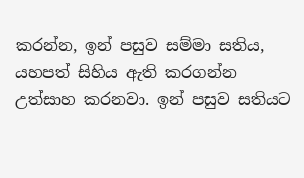කරන්න, ඉන් පසුව සම්මා සතිය, යහපත් සිහිය ඇති කරගන්න උත්සාහ කරනවා. ඉන් පසුව සතියට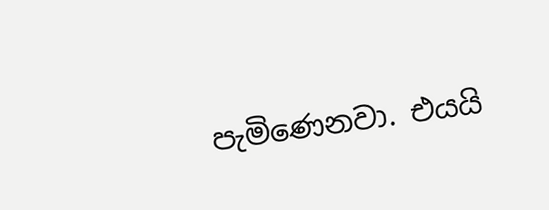පැමිණෙනවා. එයයි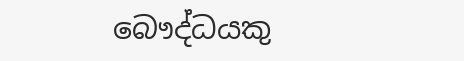බෞද්ධයකු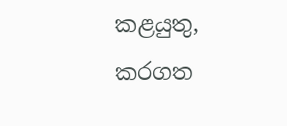කළයුතු, කරගත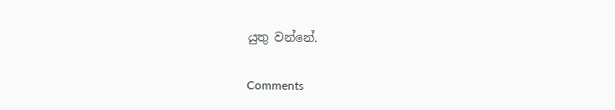යුතු වන්නේ.

Comments